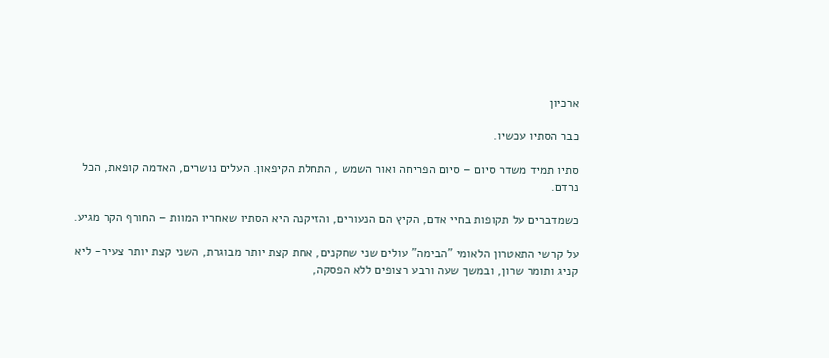ארכיון

כבר הסתיו עכשיו.

סתיו תמיד משדר סיום – סיום הפריחה ואור השמש , התחלת הקיפאון. העלים נושרים, האדמה קופאת, הכל נרדם.

כשמדברים על תקופות בחיי אדם, הקיץ הם הנעורים, והזיקנה היא הסתיו שאחריו המוות – החורף הקר מגיע.

על קרשי התאטרון הלאומי "הבימה" עולים שני שחקנים, אחת קצת יותר מבוגרת, השני קצת יותר צעיר- ליא קניג ותומר שרון, ובמשך שעה ורבע רצופים ללא הפסקה,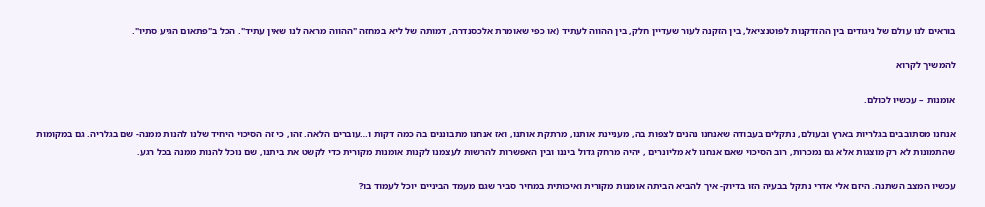בוראים לנו עולם של ניגודים בין ההזדקנות לפוטנציאל, בין הזקנה לעור שעדיין חלק, בין ההווה לעתיד (או כפי שאומרת אלכסנדרה, דמותה של ליא במחזה "ההווה מראה לנו שאין עתיד". הכל ב"פתאום הגיע סתיו".

להמשיך לקרוא

אומנות – עכשיו לכולם.

אנחנו מסתובבים בגלריות בארץ ובעולם, נתקלים בעבודה שאנחנו נהנים לצפות בה, מעניינת אותנו, מרתקת אותנו, ואז אנחנו מתבוננים בה כמה דקות ו…עוברים הלאה. זהו, כי זה הסיכוי היחיד שלנו להנות ממנה- שם בגלריה. גם במקומות שהתמונות לא רק מוצגות אלא גם נמכרות, רוב הסיכוי שאם אנחנו לא מליונרים , יהיה מרחק גדול ביננו ובין האפשרות להרשות לעצמנו לקנות אומנות מקורית כדי לקשט את ביתנו, שם נוכל להנות ממנה בכל רגע.

עכשיו המצב השתנה. היזם אלי אדרי נתקל בבעיה הזו בדיוק- איך להביא הביתה אומנות מקורית ואיכותית במחיר סביר שגם מעמד הביניים יוכל לעמוד בו?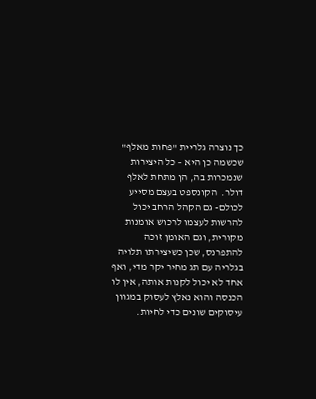כך נוצרה גלריית "פחות מאלף" שכשמה כן היא – כל היצירות שנמכרות בה, הן מתחת לאלף דולר.  הקונספט בעצם מסייע לכולם- גם הקהל הרחב יכול להרשות לעצמו לרכוש אומנות מקורית, וגם האומן זוכה להתפרנס, שכן כשיצירתו תלויה בגלריה עם תג מחיר יקר מדי, ואף אחד לא יכול לקנות אותה, אין לו הכנסה והוא נאלץ לעסוק במגוון עיסוקים שונים כדי לחיות.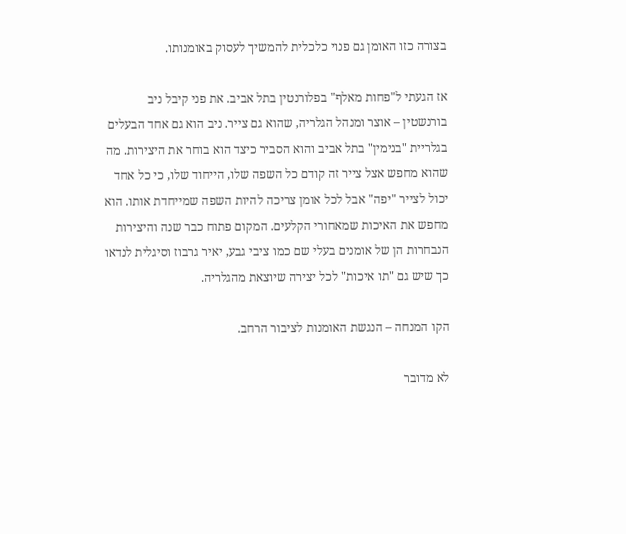בצורה כזו האומן גם פנוי כלכלית להמשיך לעסוק באומנותו.

אז הגעתי ל"פחות מאלף" בפלורנטין בתל אביב. את פני קיבל ניב בורנשטין – אוצר ומנהל הגלריה, שהוא גם צייר. ניב הוא גם אחד הבעלים בגלריית "בנימין" בתל אביב והוא הסביר כיצד הוא בוחר את היצירות. מה שהוא מחפש אצל צייר זה קודם כל השפה שלו, הייחוד שלו, כי כל אחד יכול לצייר "יפה" אבל לכל אומן צריכה להיות השפה שמייחדת אותו. הוא מחפש את האיכות שמאחורי הקלעים. המקום פתוח כבר שנה והיצירות הנבחרות הן של אומנים בעלי שם כמו ציבי גבע, יאיר גרבוז וסיגלית לנדאו כך שיש גם "תו איכות" לכל יצירה שיוצאת מהגלריה.

הקו המנחה – הנגשת האומנות לציבור הרחב.

לא מדובר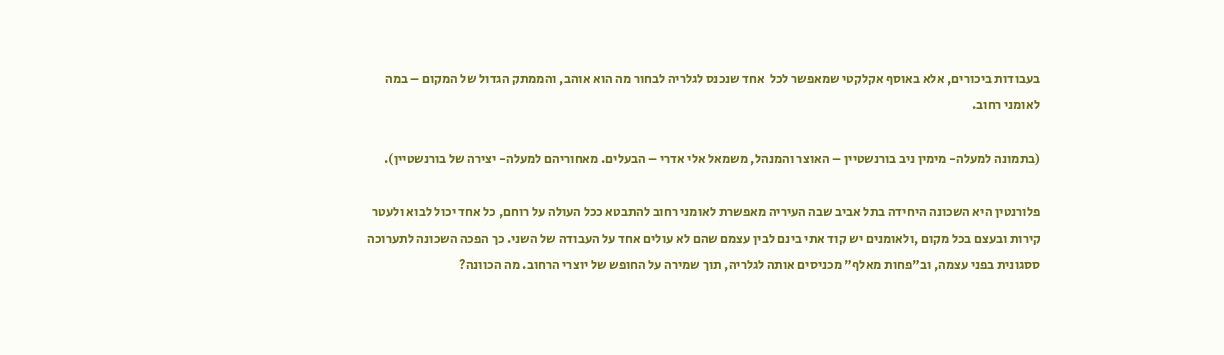בעבודות ביכורים, אלא באוסף אקלקטי שמאפשר לכל  אחד שנכנס לגלריה לבחור מה הוא אוהב, והממתק הגדול של המקום – במה לאומני רחוב.

(בתמונה למעלה- מימין ניב בורנשטיין – האוצר והמנהל, משמאל אלי אדרי – הבעלים. מאחוריהם למעלה- יצירה של בורנשטיין).

פלורנטין היא השכונה היחידה בתל אביב שבה העיריה מאפשרת לאומני רחוב להתבטא ככל העולה על רוחם, כל אחד יכול לבוא ולעטר קירות ובעצם בכל מקום ,ולאומנים יש קוד אתי בינם לבין עצמם שהם לא עולים אחד על העבודה של השני. כך הפכה השכונה לתערוכה ססגונית בפני עצמה, וב"פחות מאלף" מכניסים אותה לגלריה, תוך שמירה על החופש של יוצרי הרחוב. מה הכוונה?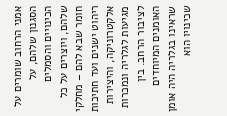אמני הרחוב שומרים על הסגנון שלהם, על הכינויים והסמלים שלהם, ויוצרים על כל חומר שבא להם – מחלקי ריהוט ישנים ועד חתיכות אלקטרוניקה, והיצירות מגיעות לגלריה ונמכרות לציבור הרחב. בין האומנים המיוחדים שראינו בגלריה היה אומן שכינויו הוא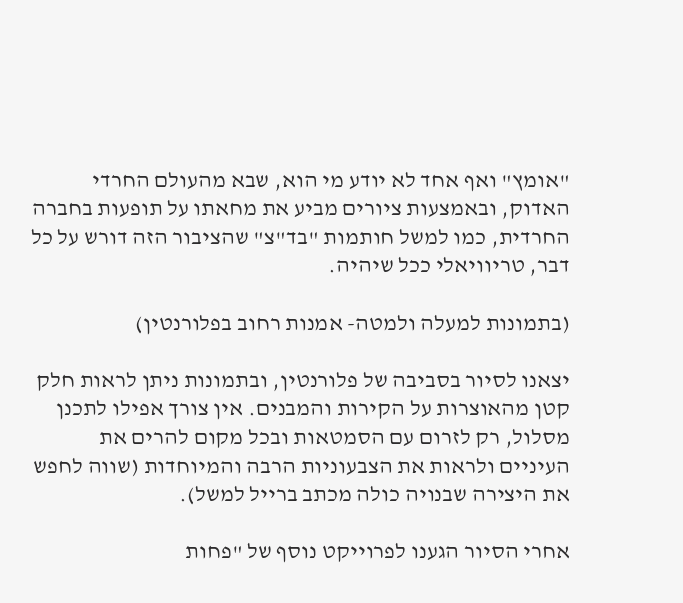"אומץ" ואף אחד לא יודע מי הוא, שבא מהעולם החרדי האדוק, ובאמצעות ציורים מביע את מחאתו על תופעות בחברה החרדית, כמו למשל חותמות "בד"צ" שהציבור הזה דורש על כל דבר, טריוויאלי ככל שיהיה.

(בתמונות למעלה ולמטה- אמנות רחוב בפלורנטין)

יצאנו לסיור בסביבה של פלורנטין, ובתמונות ניתן לראות חלק קטן מהאוצרות על הקירות והמבנים. אין צורך אפילו לתכנן מסלול, רק לזרום עם הסמטאות ובכל מקום להרים את העיניים ולראות את הצבעוניות הרבה והמיוחדות (שווה לחפש את היצירה שבנויה כולה מכתב ברייל למשל).

אחרי הסיור הגענו לפרוייקט נוסף של "פחות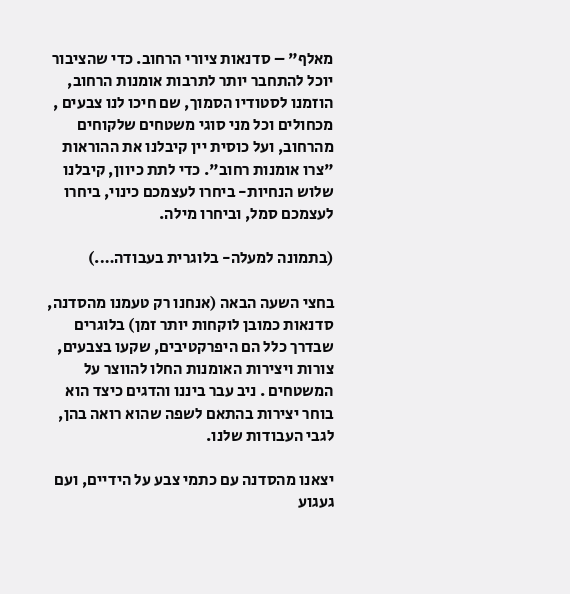מאלף" – סדנאות ציורי הרחוב. כדי שהציבור יוכל להתחבר יותר לתרבות אומנות הרחוב, הוזמנו לסטודיו הסמוך, שם חיכו לנו צבעים , מכחולים וכל מני סוגי משטחים שלקוחים מהרחוב, ועל כוסית יין קיבלנו את ההוראות "צרו אומנות רחוב". כדי לתת כיוון, קיבלנו שלוש הנחיות- ביחרו לעצמכם כינוי, ביחרו לעצמכם סמל, וביחרו מילה.

(בתמונה למעלה- בלוגרית בעבודה….)

בחצי השעה הבאה (אנחנו רק טעמנו מהסדנה, סדנאות כמובן לוקחות יותר זמן) בלוגרים שבדרך כלל הם היפרקטיבים, שקעו בצבעים, צורות ויצירות האומנות החלו להווצר על המשטחים . ניב עבר ביננו והדגים כיצד הוא בוחר יצירות בהתאם לשפה שהוא רואה בהן, לגבי העבודות שלנו.

יצאנו מהסדנה עם כתמי צבע על הידיים, ועם געגוע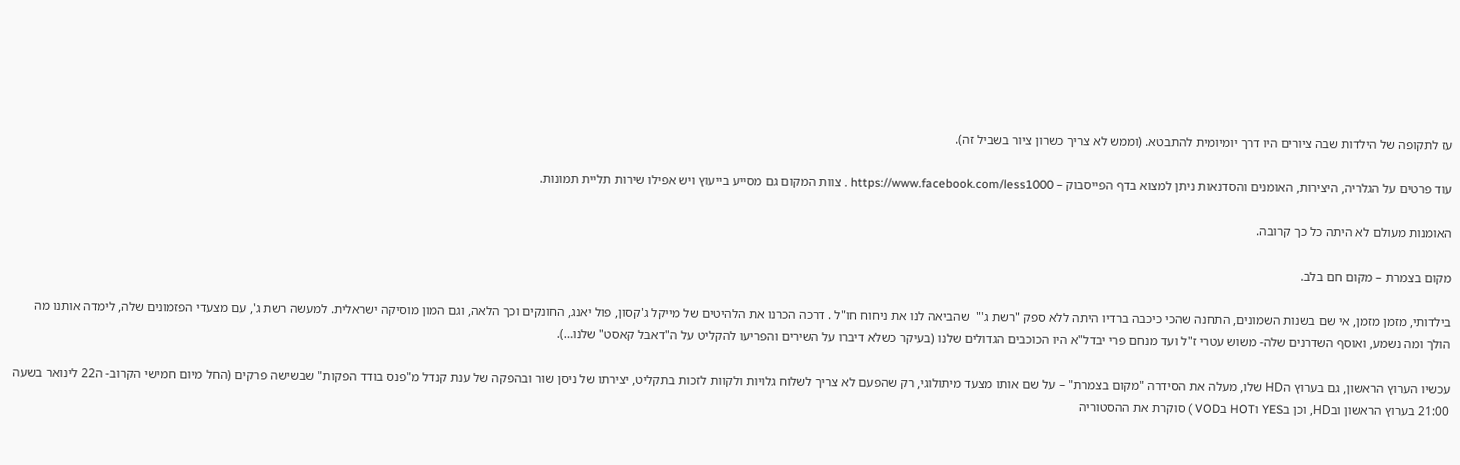עז לתקופה של הילדות שבה ציורים היו דרך יומיומית להתבטא. (וממש לא צריך כשרון ציור בשביל זה).

עוד פרטים על הגלריה, היצירות, האומנים והסדנאות ניתן למצוא בדף הפייסבוק – https://www.facebook.com/less1000 . צוות המקום גם מסייע בייעוץ ויש אפילו שירות תליית תמונות.

האומנות מעולם לא היתה כל כך קרובה.

מקום בצמרת – מקום חם בלב.

בילדותי, מזמן מזמן, אי שם בשנות השמונים, התחנה שהכי כיכבה ברדיו היתה ללא ספק "רשת ג'"  שהביאה לנו את ניחוח חו"ל . דרכה הכרנו את הלהיטים של מייקל ג'קסון, פול יאנג, החונקים וכך הלאה, וגם המון מוסיקה ישראלית. למעשה רשת ג', עם מצעדי הפזמונים שלה, לימדה אותנו מה הולך ומה נשמע, ואוסף השדרנים שלה- משוש עטרי ז"ל ועד מנחם פרי יבדל"א היו הכוכבים הגדולים שלנו (בעיקר כשלא דיברו על השירים והפריעו להקליט על ה"דאבל קאסט" שלנו…).

עכשיו הערוץ הראשון, גם בערוץ הHD שלו, מעלה את הסידרה "מקום בצמרת" – על שם אותו מצעד מיתולוגי, רק שהפעם לא צריך לשלוח גלויות ולקוות לזכות בתקליט, יצירתו של ניסן שור ובהפקה של ענת קנדל מ"פנס בודד הפקות" שבשישה פרקים (החל מיום חמישי הקרוב- ה22 לינואר בשעה 21:00 בערוץ הראשון ובHD, וכן בYES וHOT בVOD ) סוקרת את ההסטוריה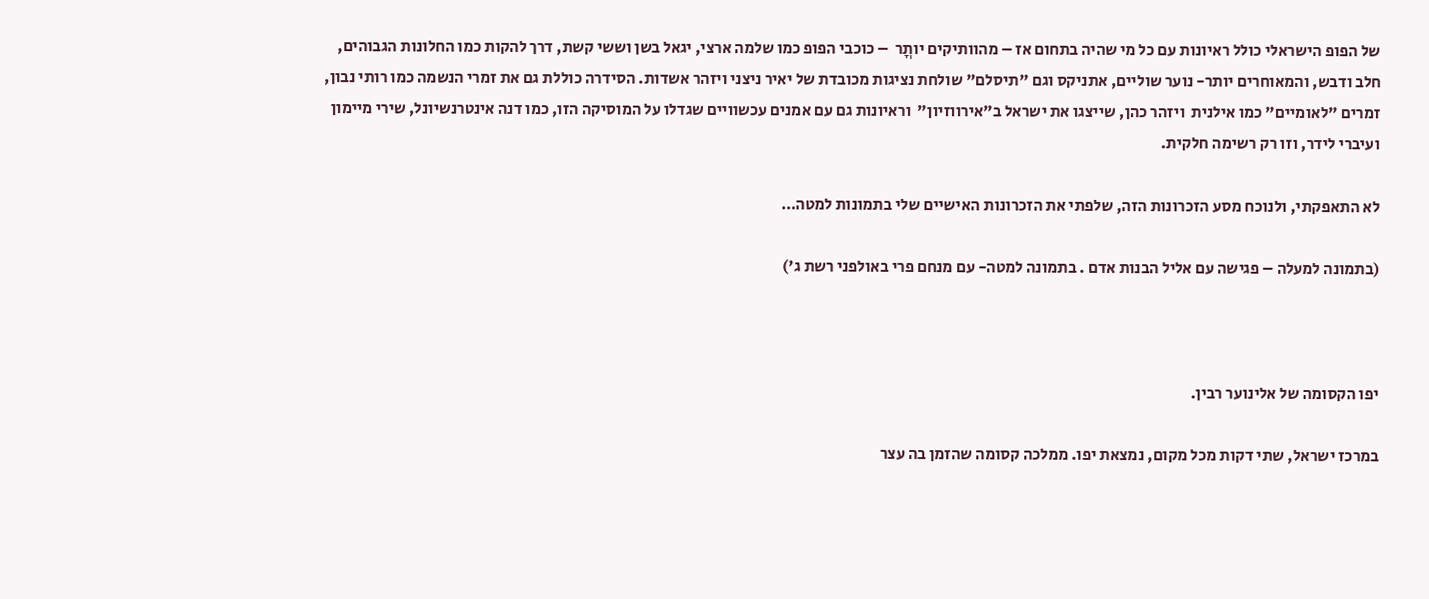של הפופ הישראלי כולל ראיונות עם כל מי שהיה בתחום אז – מהוותיקים יותֳר  – כוכבי הפופ כמו שלמה ארצי, יגאל בשן וששי קשת, דרך להקות כמו החלונות הגבוהים, חלב ודבש, והמאוחרים יותר- נוער שוליים, אתניקס וגם "תיסלם" שולחת נציגות מכובדת של יאיר ניצני ויזהר אשדות. הסידרה כוללת גם את זמרי הנשמה כמו רותי נבון, זמרים "לאומיים" כמו אילנית  ויזהר כהן, שייצגו את ישראל ב"אירווזיון"  וראיונות גם עם אמנים עכשוויים שגדלו על המוסיקה הזו, כמו דנה אינטרנשיונל, שירי מיימון ועיברי לידר, וזו רק רשימה חלקית.

לא התאפקתי, ולנוכח מסע הזכרונות הזה, שלפתי את הזכרונות האישיים שלי בתמונות למטה…

(בתמונה למעלה – פגישה עם אליל הבנות אדם . בתמונה למטה- עם מנחם פרי באולפני רשת ג')



יפו הקסומה של אלינוער רבין.

במרכז ישראל, שתי דקות מכל מקום, נמצאת יפו. ממלכה קסומה שהזמן בה עצר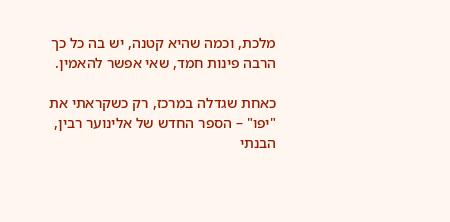מלכת, וכמה שהיא קטנה, יש בה כל כך הרבה פינות חמד, שאי אפשר להאמין.

כאחת שגדלה במרכז, רק כשקראתי את "יפו" – הספר החדש של אלינוער רבין, הבנתי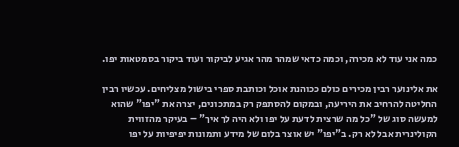כמה אני עוד לא מכירה, וכמה כדאי שמהר מהר אגיע לביקור ועוד ביקור בסמטאות יפו.

את אלינוער רבין מכירים כולם ככוהנת אוכל וכותבת ספרי בישול מצליחים. עכשיו רבין החליטה להרחיב את היריעה, ובמקום להסתפק רק במתכונים, יצרה את "יפו" שהוא למעשה סוג של "כל מה שרצית לדעת על יפו ולא היה לך איך" – בעיקר מהזווית הקולינרית אבל לא רק. ב"יפו" יש אוצר בלום של מידע ותמונות יפיפיות על יפו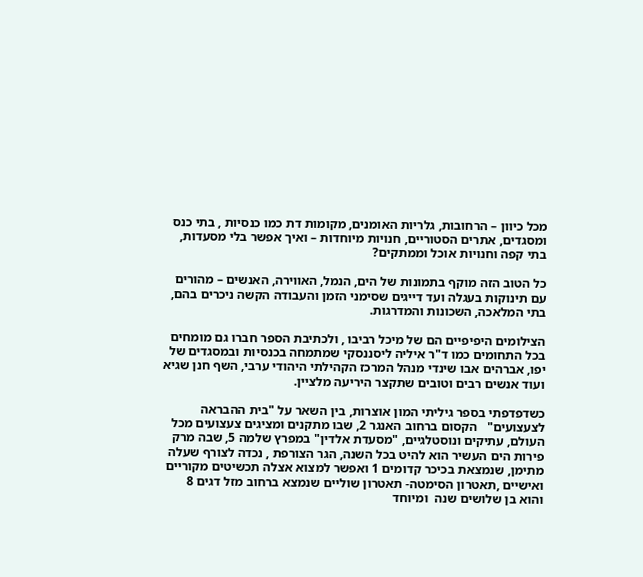מכל כיוון – הרחובות, גלריות האומנים, מקומות דת כמו כנסיות , בתי כנס ומסגדים, אתרים הסטוריים, חנויות מיוחדות – ואיך אפשר בלי מסעדות, בתי קפה וחנויות אוכל וממתקים?

כל הטוב הזה מוקף בתמונות של הים, הנמל, האווירה, האנשים – מהורים עם תינוקות בעגלה ועד דייגים שסימני הזמן והעבודה הקשה ניכרים בהם, בתי המלאכה, השכונות והמדרגות.

הצילומים היפיפיים הם של מיכל רביבו , ולכתיבת הספר חברו גם מומחים בכל התחומים כמו ד"ר איליה ליסננסקי שמתמחה בכנסיות ובמסגדים של יפו, אברהים אבו שינדי מנהל המרכז הקהילתי היהודי ערבי, השף חנן שגיא ועוד אנשים רבים וטובים שתקצר היריעה מלציין.

כשדפדפתי בספר גיליתי המון אוצרות, בין השאר על "בית ההבראה לצעצועים"   הקסום ברחוב האנגר 2, שבו מתקנים ומציגים צעצועים מכל העולם, עתיקים ונוסטלגיים, "מסעדת אלדין" במפרץ שלמה 5, שבה מרק פירות הים העשיר הוא להיט בכל השנה, הגר הצורפת , נכדה לצורף שעלה מתימן, שנמצאת בכיכר קדומים 1 ואפשר למצוא אצלה תכשיטים מקוריים  ואישיים ,תאטרון הסימטה- תאטרון שוליים שנמצא ברחוב מזל דגים 8 והוא בן שלושים שנה  ומיוחד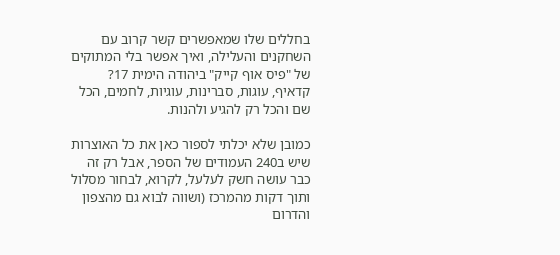בחללים שלו שמאפשרים קשר קרוב עם השחקנים והעלילה, ואיך אפשר בלי המתוקים של "פיס אוף קייק" ביהודה הימית 17? קדאיף, עוגות, סברינות, עוגיות, לחמים, הכל שם והכל רק להגיע ולהנות.

כמובן שלא יכלתי לספור כאן את כל האוצרות שיש ב240 העמודים של הספר, אבל רק זה כבר עושה חשק לעלעל, לקרוא, לבחור מסלול ותוך דקות מהמרכז (ושווה לבוא גם מהצפון והדרום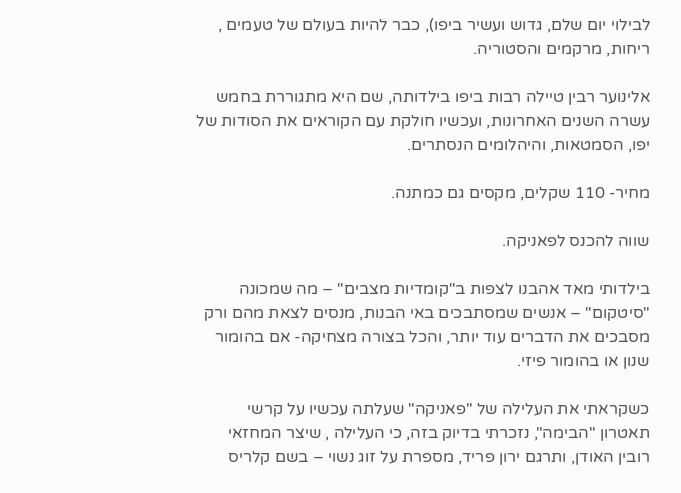לבילוי יום שלם, גדוש ועשיר ביפו), כבר להיות בעולם של טעמים , ריחות, מרקמים והסטוריה.

אלינוער רבין טיילה רבות ביפו בילדותה, שם היא מתגוררת בחמש עשרה השנים האחרונות, ועכשיו חולקת עם הקוראים את הסודות של יפו, הסמטאות, והיהלומים הנסתרים.

מחיר- 110 שקלים, מקסים גם כמתנה.

שווה להכנס לפאניקה.

בילדותי מאד אהבנו לצפות ב"קומדיות מצבים" – מה שמכונה "סיטקום" – אנשים שמסתבכים באי הבנות, מנסים לצאת מהם ורק מסבכים את הדברים עוד יותר, והכל בצורה מצחיקה- אם בהומור שנון או בהומור פיזי.

כשקראתי את העלילה של "פאניקה" שעלתה עכשיו על קרשי תאטרון "הבימה", נזכרתי בדיוק בזה, כי העלילה , שיצר המחזאי רובין האודן, ותרגם ירון פריד, מספרת על זוג נשוי – בשם קלריס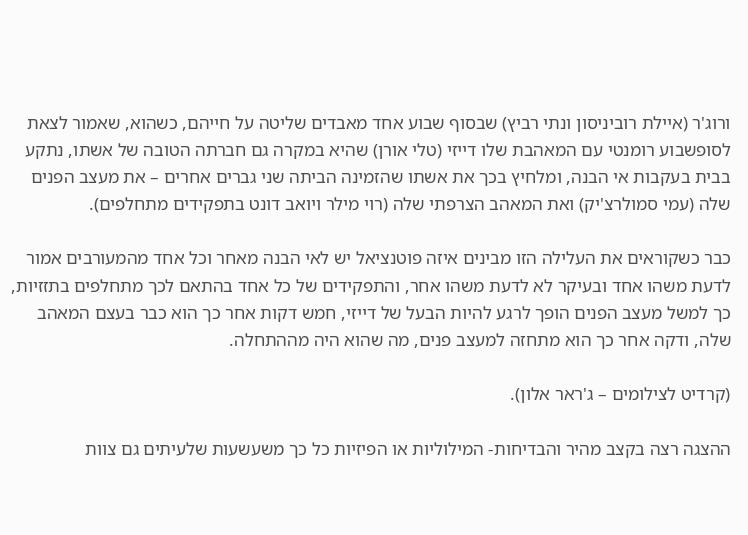ורוג'ר (איילת רוביניסון ונתי רביץ) שבסוף שבוע אחד מאבדים שליטה על חייהם, כשהוא, שאמור לצאת לסופשבוע רומנטי עם המאהבת שלו דייזי (טלי אורן) שהיא במקרה גם חברתה הטובה של אשתו, נתקע בבית בעקבות אי הבנה, ומלחיץ בכך את אשתו שהזמינה הביתה שני גברים אחרים – את מעצב הפנים שלה (עמי סמולרצ'יק) ואת המאהב הצרפתי שלה (רוי מילר ויואב דונט בתפקידים מתחלפים).

כבר כשקוראים את העלילה הזו מבינים איזה פוטנציאל יש לאי הבנה מאחר וכל אחד מהמעורבים אמור לדעת משהו אחד ובעיקר לא לדעת משהו אחר, והתפקידים של כל אחד בהתאם לכך מתחלפים בתזזיות, כך למשל מעצב הפנים הופך לרגע להיות הבעל של דייזי, חמש דקות אחר כך הוא כבר בעצם המאהב שלה, ודקה אחר כך הוא מתחזה למעצב פנים, מה שהוא היה מההתחלה.

(קרדיט לצילומים – ג'ראר אלון).

ההצגה רצה בקצב מהיר והבדיחות- המילוליות או הפיזיות כל כך משעשעות שלעיתים גם צוות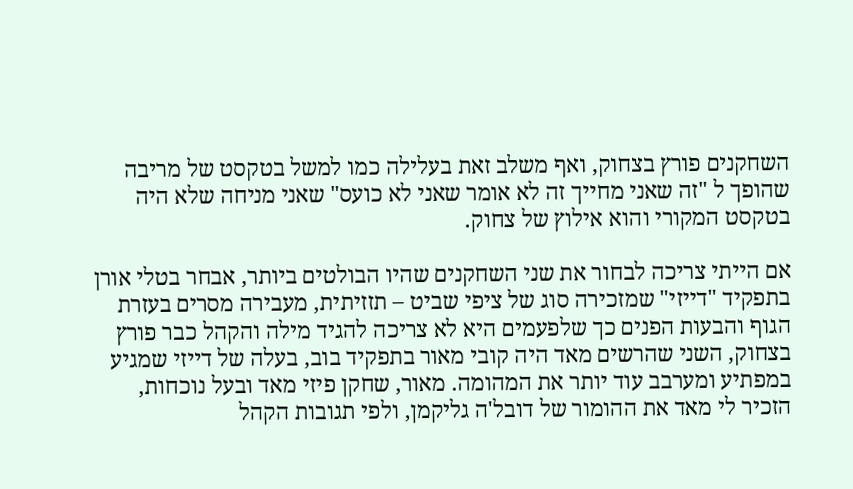השחקנים פורץ בצחוק, ואף משלב זאת בעלילה כמו למשל בטקסט של מריבה שהופך ל "זה שאני מחייך זה לא אומר שאני לא כועס" שאני מניחה שלא היה בטקסט המקורי והוא אילוץ של צחוק.

אם הייתי צריכה לבחור את שני השחקנים שהיו הבולטים ביותר, אבחר בטלי אורן בתפקיד "דייזי" שמזכירה סוג של ציפי שביט – תזזיתית, מעבירה מסרים בעזרת הגוף והבעות הפנים כך שלפעמים היא לא צריכה להגיד מילה והקהל כבר פורץ בצחוק, השני שהרשים מאד היה קובי מאור בתפקיד בוב, בעלה של דייזי שמגיע במפתיע ומערבב עוד יותר את המהומה. מאור, שחקן פיזי מאד ובעל נוכחות, הזכיר לי מאד את ההומור של דובל'ה גליקמן, ולפי תגובות הקהל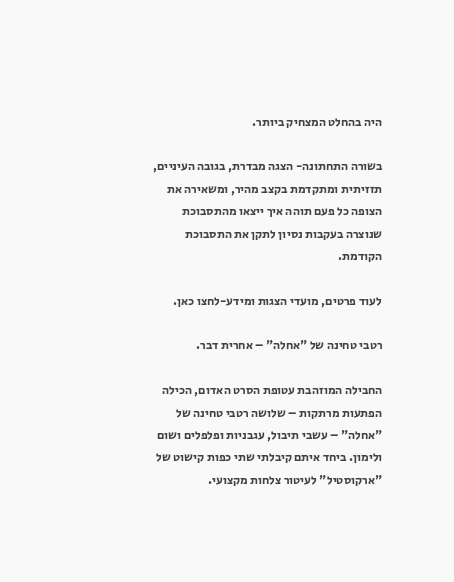היה בהחלט המצחיק ביותר.

בשורה התחתונה- הצגה מבדרת, בגובה העיניים, תזזיתית ומתקדמת בקצב מהיר, ומשאירה את הצופה כל פעם תוהה איך ייצאו מהתסבוכת שנוצרה בעקבות נסיון לתקן את התסבוכת הקודמת.

לעוד פרטים, מועדי הצגות ומידע-לחצו כאן.

רטבי טחינה של "אחלה" – אחרית דבר.

החבילה המוזהבת עטופת הסרט האדום, הכילה הפתעות מרתקות – שלושה רטבי טחינה של "אחלה" – עשבי תיבול, עגבניות ופלפלים ושום ולימון. ביחד איתם קיבלתי שתי כפות קישוט של "ארקוסטיל" לעיטור צלחות מקצועי.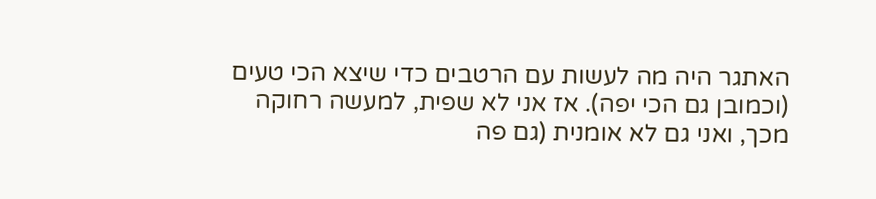האתגר היה מה לעשות עם הרטבים כדי שיצא הכי טעים (וכמובן גם הכי יפה). אז אני לא שפית, למעשה רחוקה מכך, ואני גם לא אומנית (גם פה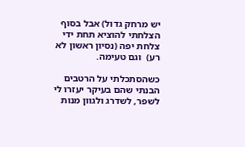יש מרחק גדול) אבל בסוף הצלחתי להוציא תחת ידי צלחת יפה (נסיון ראשון לא רע)  וגם טעימה.

כשהסתכלתי על הרטבים הבנתי שהם בעיקר יעזרו לי לשפר, לשדרג ולגוון מנות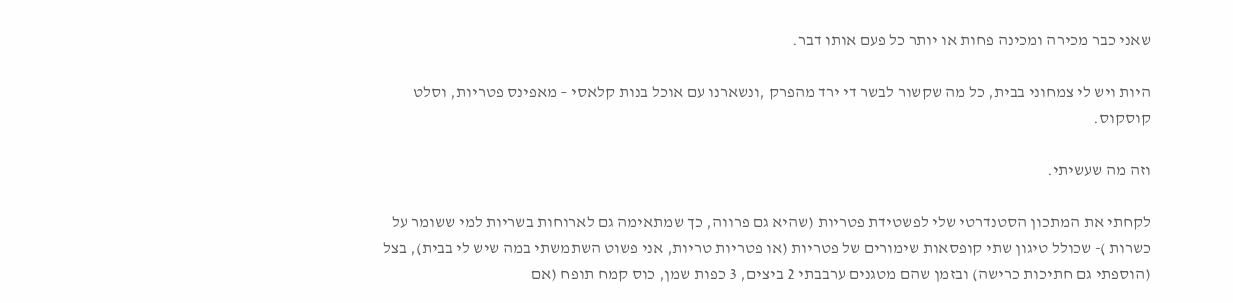שאני כבר מכירה ומכינה פחות או יותר כל פעם אותו דבר.

היות ויש לי צמחוני בבית, כל מה שקשור לבשר די ירד מהפרק ,ונשארנו עם אוכל בנות קלאסי – מאפינס פטריות, וסלט קוסקוס.

וזה מה שעשיתי.

לקחתי את המתכון הסטנדרטי שלי לפשטידת פטריות (שהיא גם פרווה, כך שמתאימה גם לארוחות בשריות למי ששומר על כשרות )- שכולל טיגון שתי קופסאות שימורים של פטריות (או פטריות טריות, אני פשוט השתמשתי במה שיש לי בבית), בצל (הוספתי גם חתיכות כרישה) ובזמן שהם מטגנים ערבבתי 2 ביצים, 3 כפות שמן, כוס קמח תופח (אם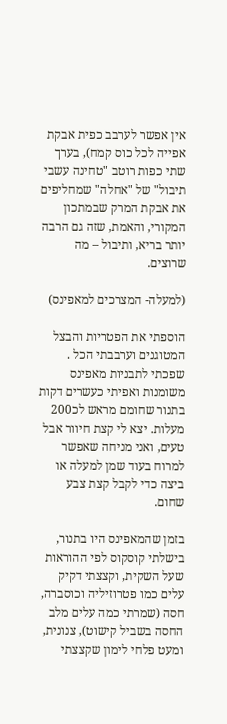אין אפשר לערבב כפית אבקת אפייה לכל כוס קמח), בערך שתי כפות רוטב "טחינה עשבי תיבול" של "אחלה" שמחליפים את אבקת המרק שבמתכון המקורי, והאמת, שזה גם הרבה יותר בריא, ותיבול – מה שרוצים.

(למעלה- המצרכים למאפינס)

הוספתי את הפטריות והבצל המטוגנים וערבבתי הכל . שפכתי לתבניות מאפינס משומנות ואפיתי כעשרים דקות בתנור שחומם מראש לכ200 מעלות. יצא לי קצת חיוור אבל טעים, ואני מניחה שאפשר למרוח בעוד שמן למעלה או ביצה כדי לקבל קצת צבע שחום.

בזמן שהמאפינס היו בתנור, בישלתי קוסקוס לפי ההוראות שעל השקית, וקצצתי דקיק עלים כמו פטרוזיליה וכוסברה, חסה (שמרתי כמה עלים מלב החסה בשביל קישוט), צנונית, ומעט פלחי לימון שקצצתי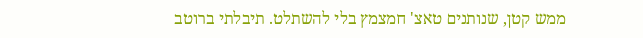ממש קטן, שנותנים טאצ' חמצמץ בלי להשתלט. תיבלתי ברוטב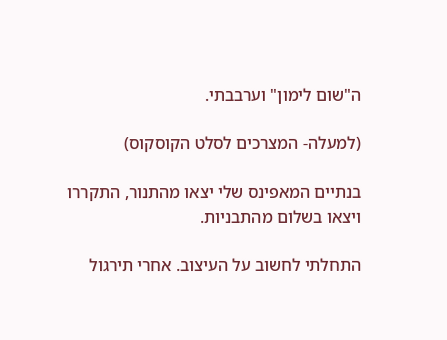ה"שום לימון" וערבבתי.

(למעלה- המצרכים לסלט הקוסקוס)

בנתיים המאפינס שלי יצאו מהתנור, התקררו ויצאו בשלום מהתבניות.

התחלתי לחשוב על העיצוב. אחרי תירגול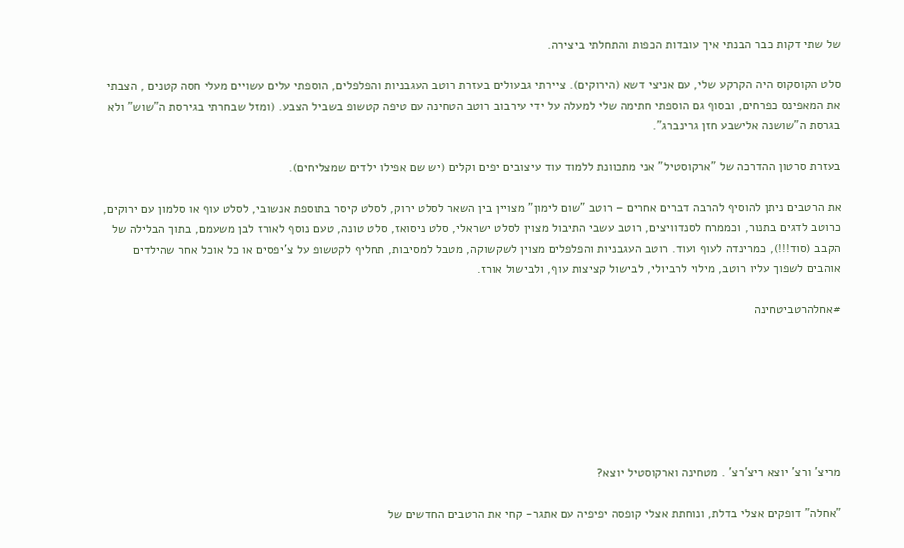של שתי דקות כבר הבנתי איך עובדות הכפות והתחלתי ביצירה.

סלט הקוסקוס היה הקרקע שלי, עם אניצי דשא (הירוקים). ציירתי גבעולים בעזרת רוטב העגבניות והפלפלים, הוספתי עלים עשויים מעלי חסה קטנים , הצבתי את המאפינס כפרחים, ובסוף גם הוספתי חתימה שלי למעלה על ידי עירבוב רוטב הטחינה עם טיפה קטשופ בשביל הצבע. (ומזל שבחרתי בגירסת ה"שוש" ולא בגרסת ה"שושנה אלישבע חזן גרינברג".

בעזרת סרטון ההדרכה של "ארקוסטיל" אני מתכוונת ללמוד עוד עיצובים יפים וקלים (יש שם אפילו ילדים שמצליחים).

את הרטבים ניתן להוסיף להרבה דברים אחרים – רוטב "שום לימון" מצויין בין השאר לסלט ירוק, לסלט קיסר בתוספת אנשובי, לסלט עוף או סלמון עם ירוקים, כרוטב לדגים בתנור, וכממרח לסנדוויצים, רוטב עשבי התיבול מצוין לסלט ישראלי, סלט ניסואז, סלט טונה, טעם נוסף לאורז לבן משעמם, בתוך הבלילה של הקבב (סוד!!!), כמרינדה לעוף ועוד. רוטב העגבניות והפלפלים מצוין לשקשוקה, מטבל למסיבות, תחליף לקטשופ על צ'יפסים או כל אוכל אחר שהילדים אוהבים לשפוך עליו רוטב, מילוי לרביולי, לבישול קציצות עוף, ולבישול אורז.

#אחלהרטביטחינה







מריצ' ורצ' יוצא ריצ'רצ' . מטחינה וארקוסטיל יוצא?

"אחלה" דופקים אצלי בדלת, ונוחתת אצלי קופסה יפיפיה עם אתגר- קחי את הרטבים החדשים של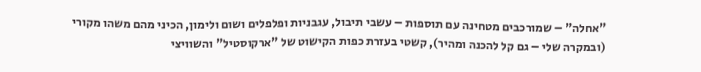"אחלה" – שמורכבים מטחינה עם תוספות – עשבי תיבול, עגבניות ופלפלים ושום ולימון, הכיני מהם משהו מקורי (ובמקרה שלי – גם קל להכנה ומהיר), קשטי בעזרת כפות הקישוט של "ארקוסטיל" והשוויצי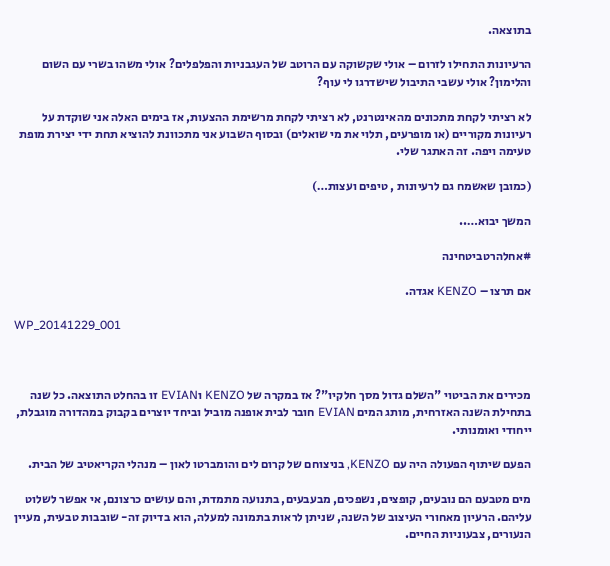בתוצאה.

הרעיונות התחילו לזרום – אולי שקשוקה עם הרוטב של העגבניות והפלפלים? אולי משהו בשרי עם השום והלימון? אולי עשבי התיבול שישדרגו לי עוף?

לא רציתי לקחת מתכונים מהאינטרנט, לא רציתי לקחת מרשימת ההצעות, אז בימים האלה אני שוקדת על רעיונות מקוריים (או מופרעים, תלוי את מי שואלים) ובסוף השבוע אני מתכוונת להוציא תחת ידי יצירת מופת טעימה ויפה. זה האתגר שלי.

(כמובן שאשמח גם לרעיונות , טיפים ועצות…)

המשך יבוא…..

#אחלהרטביטחינה

אם תרצו – KENZO אגדה.

WP_20141229_001



מכירים את הביטוי "השלם גדול מסך חלקיו"? אז במקרה של KENZO וEVIAN זו בהחלט התוצאה. כל שנה בתחילת השנה האזרחית, מותג המים EVIAN חובר לבית אופנה מוביל וביחד יוצרים בקבוק במהדורה מוגבלת, ייחודי ואומנותי.

הפעם שיתוף הפעולה היה עם KENZO, בניצוחם של קרום לים והומברטו לאון – מנהלי הקריאטיב של הבית.

מים מטבעם הם נובעים, קופצים, נשפכים, מבעבעים, בתנועה מתמדת, והם עושים כרצונם, אי אפשר לשלוט עליהם. הרעיון מאחורי העיצוב של השנה, שניתן לראות בתמונה למעלה, הוא בדיוק זה- שובבות טבעית, מעיין הנעורים, צבעוניות החיים.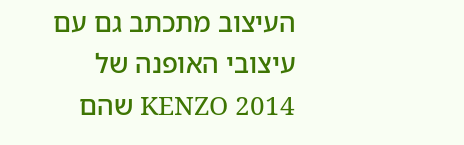העיצוב מתכתב גם עם עיצובי האופנה של KENZO 2014 שהם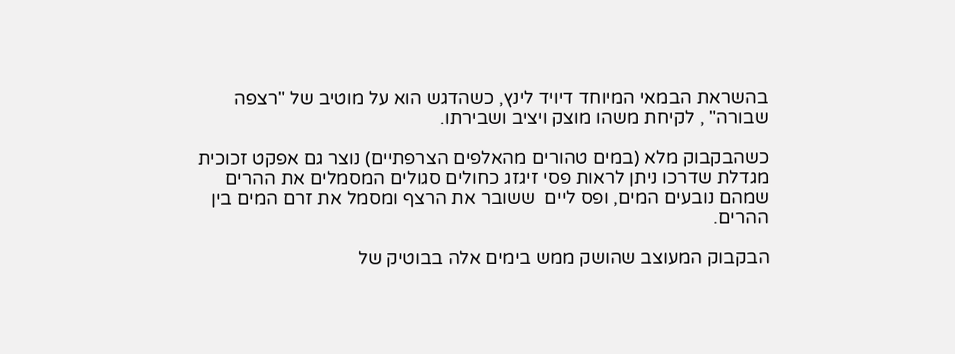בהשראת הבמאי המיוחד דיויד לינץ, כשהדגש הוא על מוטיב של "רצפה שבורה" , לקיחת משהו מוצק ויציב ושבירתו.

כשהבקבוק מלא (במים טהורים מהאלפים הצרפתיים) נוצר גם אפקט זכוכית מגדלת שדרכו ניתן לראות פסי זיגזג כחולים סגולים המסמלים את ההרים שמהם נובעים המים, ופס ליים  ששובר את הרצף ומסמל את זרם המים בין ההרים.

הבקבוק המעוצב שהושק ממש בימים אלה בבוטיק של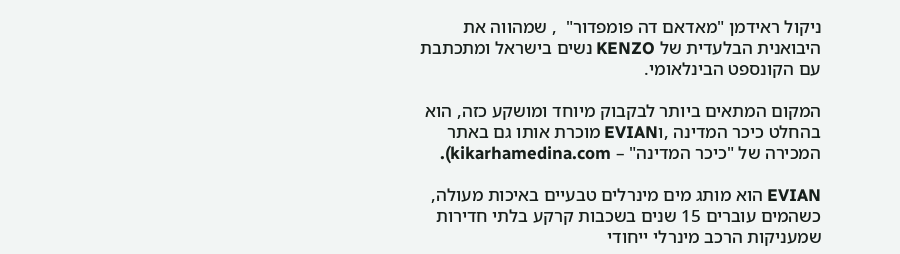ניקול ראידמן "מאדאם דה פומפדור"  , שמהווה את היבואנית הבלעדית של KENZO נשים בישראל ומתכתבת עם הקונספט הבינלאומי.

המקום המתאים ביותר לבקבוק מיוחד ומושקע כזה, הוא בהחלט כיכר המדינה ,וEVIAN מוכרת אותו גם באתר המכירה של "כיכר המדינה" – kikarhamedina.com).

EVIAN הוא מותג מים מינרלים טבעיים באיכות מעולה, כשהמים עוברים 15 שנים בשכבות קרקע בלתי חדירות שמעניקות הרכב מינרלי ייחודי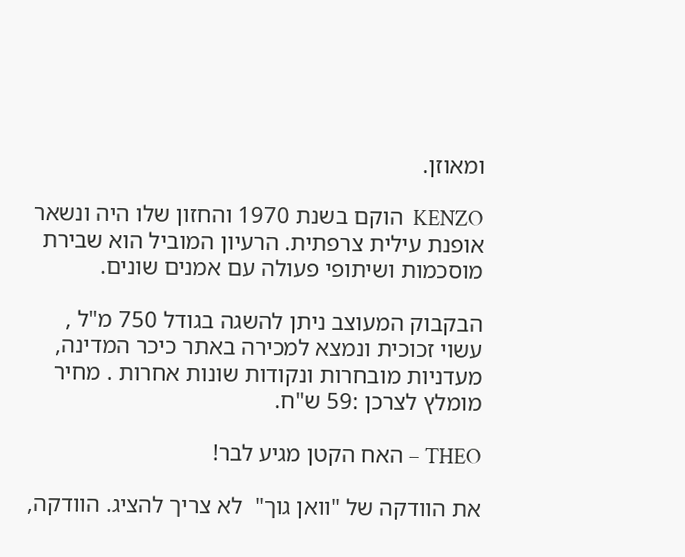ומאוזן.

KENZO  הוקם בשנת 1970 והחזון שלו היה ונשאר אופנת עילית צרפתית. הרעיון המוביל הוא שבירת מוסכמות ושיתופי פעולה עם אמנים שונים.

הבקבוק המעוצב ניתן להשגה בגודל 750 מ"ל , עשוי זכוכית ונמצא למכירה באתר כיכר המדינה, מעדניות מובחרות ונקודות שונות אחרות . מחיר מומלץ לצרכן :59 ש"ח.

THEO – האח הקטן מגיע לבר!

את הוודקה של "וואן גוך"  לא צריך להציג. הוודקה,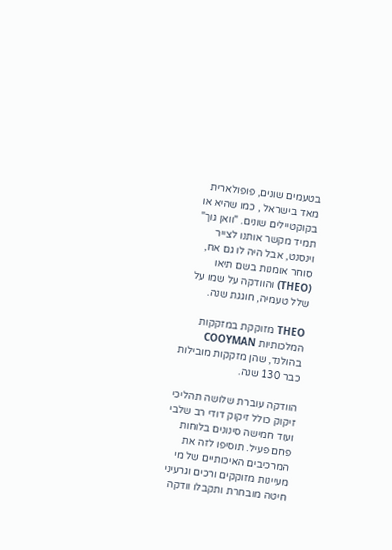בטעמים שונים, פופולארית מאד בישראל , כמו שהיא או בקוקטיילים שונים. "וואן גוך" תמיד מקשר אותנו לצייר וינסנט, אבל היה לו גם אח, סוחר אומנות בשם תיאו (THEO) והוודקה על שמו על שלל טעמיה, חוגגת שנה.

THEO מזוקקת במזקקות המלכותיות COOYMAN בהולנד, שהן מזקקות מובילות כבר 130 שנה.

הוודקה עוברת שלושה תהליכי זיקוק כולל זיקוק דודי רב שלבי ועוד חמישה סינונים בלוחות פחם פעיל. תוסיפו לזה את המרכיבים האיכותיים של מי מעיינות מזוקקים ורכים וגרעיני חיטה מובחרת ותקבלו וודקה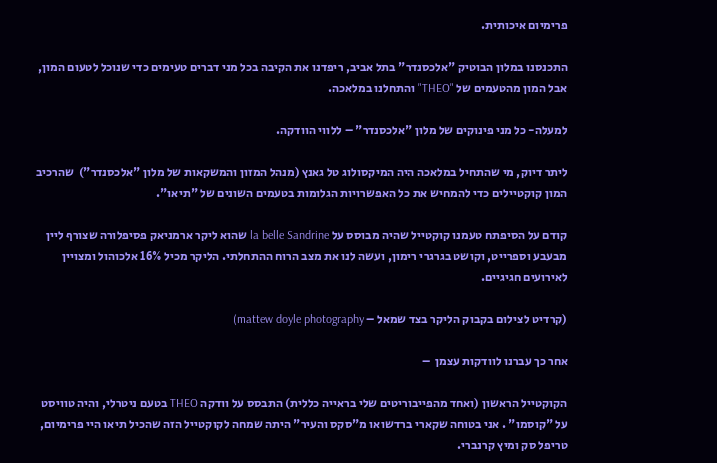פרימיום איכותית.

התכנסנו במלון הבוטיק "אלכסנדר" בתל אביב, ריפדנו את הקיבה בכל מני דברים טעימים כדי שנוכל לטעום המון, אבל המון מהטעמים של "THEO" והתחלנו במלאכה.

למעלה- כל מני פינוקים של מלון "אלכסנדר" – ללווי הוודקה.

ליתר דיוק, מי שהתחיל במלאכה היה המיקסולוג טל גאנץ (מנהל המזון והמשקאות של מלון "אלכסנדר")  שהרכיב המון קוקטיילים כדי להמחיש את כל האפשרויות הגלומות בטעמים השונים של "תיאו".

קודם על הסיפתח טעמנו קוקטייל שהיה מבוסס על la belle Sandrine שהוא ליקר ארמניאק פסיפלורה שצורף ליין מבעבע וספרייט, וקושט בגרגרי רימון, ועשה לנו את מצב הרוח ההתחלתי. הליקר מכיל 16% אלכוהול ומצויין לאירועים חגיגיים.

(קרדיט לצילום בקבוק הליקר בצד שמאל – mattew doyle photography)

אחר כך עברנו לוודקות עצמן  –

הקוקטייל הראשון (ואחד מהפייבוריטים שלי בראייה כללית) התבסס על וודקה THEO בטעם ניטרלי, והיה טוויסט על "קוסמו" . אני בטוחה שקארי ברדשואו מ"סקס והעיר" היתה שמחה לקוקטייל הזה שהכיל תיאו היי פרימיום, טריפל סק ומיץ קרנברי.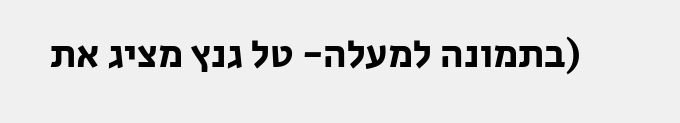(בתמונה למעלה- טל גנץ מציג את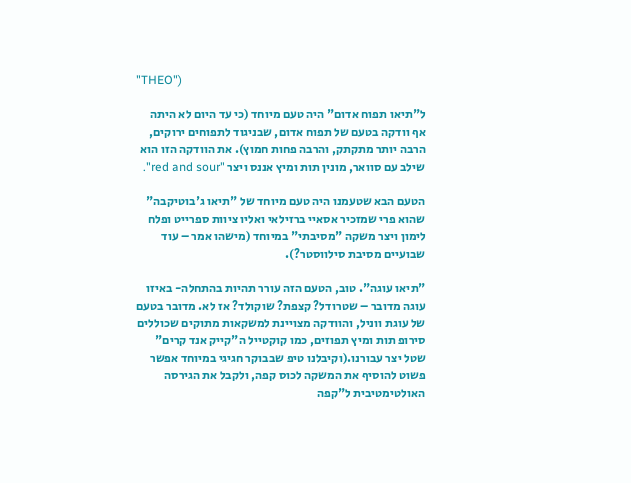"THEO")

ל"תיאו תפוח אדום" היה טעם מיוחד (כי עד היום לא היתה אף וודקה בטעם של תפוח אדום, שבניגוד לתפוחים ירוקים, הרבה יותר מתקתק, והרבה פחות חמוץ). את הוודקה הזו הוא שילב עם סוואר, מונין תות ומיץ אננס ויצר "red and sour".

הטעם הבא שטעמנו היה טעם מיוחד של "תיאו ג'בוטיקבה" שהוא פרי שמזכיר אסאיי ברזילאי ואליו ציוות ספרייט ופלח לימון ויצר משקה "מסיבתי" במיוחד (מישהו אמר – עוד שבועיים מסיבת סילווסטר?).

"תיאו עוגה". טוב, הטעם הזה עורר תהיות בהתחלה- באיזו עוגה מדובר – שטרודל? קצפת? שוקולד? אז לא. מדובר בטעם של עוגת ווניל, והוודקה מצויינת למשקאות מתוקים שכוללים סירופ תות ומיץ תפוזים, כמו קוקטייל ה"קייק אנד קרים" שטל יצר עבורנו.(וקיבלנו טיפ שבבוקר חגיגי במיוחד אפשר פשוט להוסיף את המשקה לכוס קפה, ולקבל את הגירסה האולטימטיבית ל"קפה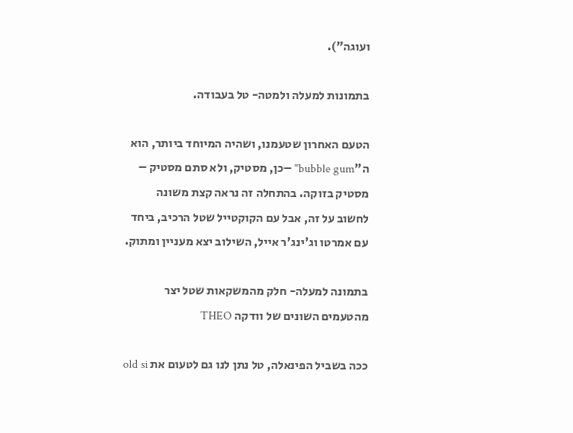ועוגה").

בתמונות למעלה ולמטה- טל בעבודה.

הטעם האחרון שטעמנו, ושהיה המיוחד ביותר, הוא ה"bubble gum" –כן, מסטיק, ולא סתם מסטיק – מסטיק בזוקה. בהתחלה זה נראה קצת משונה לחשוב על זה, אבל עם הקוקטייל שטל הרכיב, ביחד עם אמרטו וג'ינג'ר אייל, השילוב יצא מעניין ומתוק.

בתמונה למעלה- חלק מהמשקאות שטל יצר מהטעמים השונים של וודקה THEO

ככה בשביל הפינאלה, טל נתן לנו גם לטעום את old si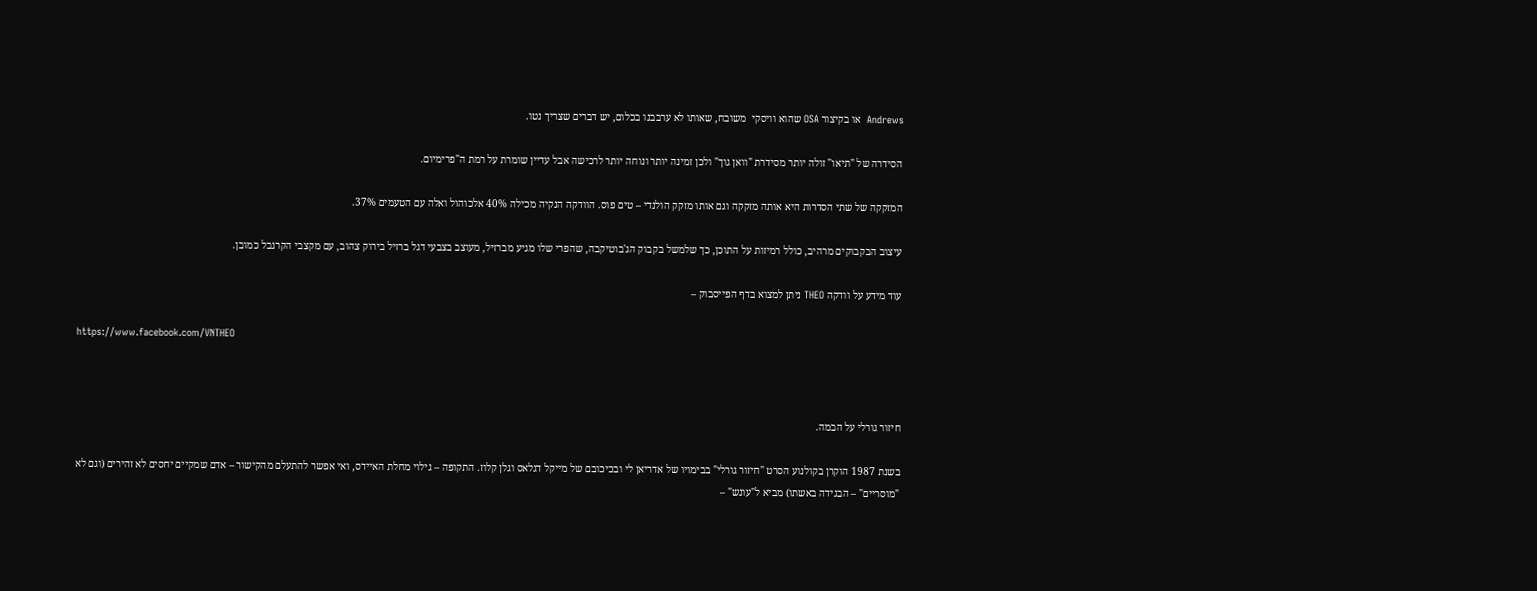Andrews  או בקיצור OSA שהוא וויסקי  משובח, שאותו לא ערבבנו בכלום, יש דברים שצריך נטו.

הסידרה של "תיאו" זולה יותר מסידרת "וואן גוך" ולכן זמינה יותר ונוחה יותר לרכישה אבל עדיין שומרת על רמת ה"פרימיום.

המזקקה של שתי הסדרות היא אותה מזקקה וגם אותו מזקק הולנדי – טים פוס. הוודקה הנקיה מכילה 40% אלכוהול ואלה עם הטעמים 37%.

עיצוב הבקבוקים מרהיב, כולל רמיזות על התוכן, כך שלמשל בקבוק הג'בוטיקבה, שהפרי שלו מגיע מברזיל, מעוצב בצבעי דגל ברזיל בירוק צהוב, עם מקצבי הקרנבל כמובן.

עוד מידע על וודקה THEO ניתן למצוא בדף הפייסבוק –

https://www.facebook.com/VNTHEO



חיזור גורלי על הבמה.

בשנת 1987 הוקרן בקולנוע הסרט "חיזור גורלי" בבימויו של אדריאן לי ובכיכובם של מייקל דגלאס וגלן קלוז. התקופה – גילוי מחלת האיידס, ואי אפשר להתעלם מהקישור – אדם שמקיים יחסים לא זהירים (וגם לא "מוסריים" – הבגידה באשתו) מביא ל"עונש" –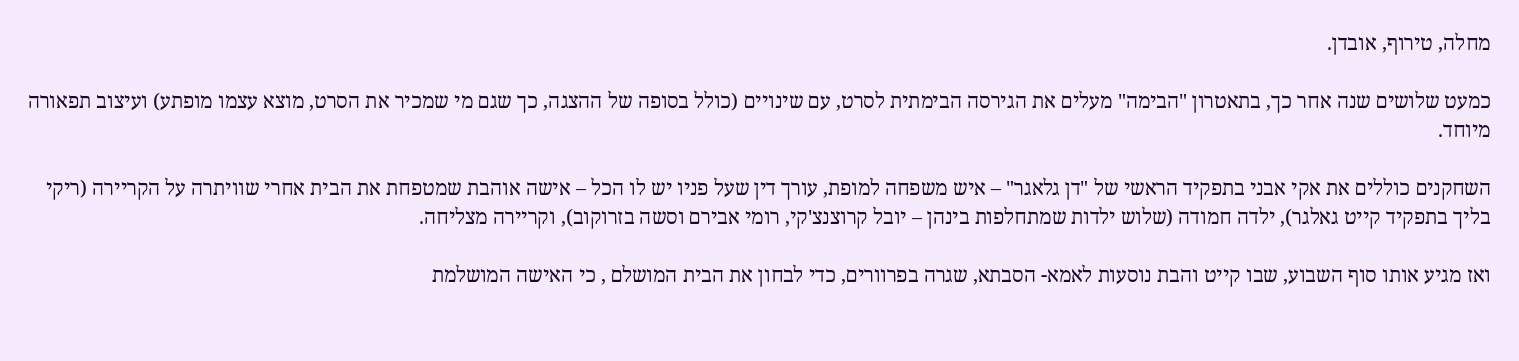מחלה, טירוף, אובדן.

כמעט שלושים שנה אחר כך, בתאטרון "הבימה" מעלים את הגירסה הבימתית לסרט, עם שינויים (כולל בסופה של ההצגה, כך שגם מי שמכיר את הסרט, מוצא עצמו מופתע) ועיצוב תפאורה מיוחד.

השחקנים כוללים את אקי אבני בתפקיד הראשי של "דן גלאגר" – איש משפחה למופת, עורך דין שעל פניו יש לו הכל – אישה אוהבת שמטפחת את הבית אחרי שוויתרה על הקריירה (ריקי בליך בתפקיד קייט גאלגר), ילדה חמודה (שלוש ילדות שמתחלפות בינהן – יובל קרוצנצ'קי, רומי אבירם וסשה בזרוקוב), וקריירה מצליחה.

ואז מגיע אותו סוף השבוע, שבו קייט והבת נוסעות לאמא- הסבתא, שגרה בפרוורים, כדי לבחון את הבית המושלם , כי האישה המושלמת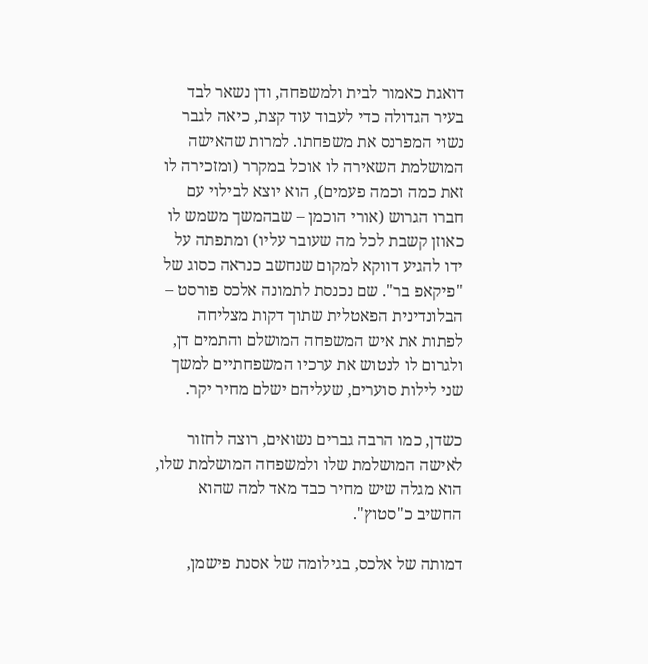דואגת כאמור לבית ולמשפחה, ודן נשאר לבד בעיר הגדולה כדי לעבוד עוד קצת, כיאה לגבר נשוי המפרנס את משפחתו. למרות שהאישה המושלמת השאירה לו אוכל במקרר (ומזכירה לו זאת כמה וכמה פעמים), הוא יוצא לבילוי עם חברו הגרוש (אורי הוכמן – שבהמשך משמש לו כאוזן קשבת לכל מה שעובר עליו) ומתפתה על ידו להגיע דווקא למקום שנחשב כנראה כסוג של "פיקאפ בר". שם נכנסת לתמונה אלכס פורסט – הבלונדינית הפאטלית שתוך דקות מצליחה לפתות את איש המשפחה המושלם והתמים דן, ולגרום לו לנטוש את ערכיו המשפחתיים למשך שני לילות סוערים, שעליהם ישלם מחיר יקר.

כשדן, כמו הרבה גברים נשואים, רוצה לחזור לאישה המושלמת שלו ולמשפחה המושלמת שלו, הוא מגלה שיש מחיר כבד מאד למה שהוא החשיב כ"סטוץ".

דמותה של אלכס, בגילומה של אסנת פישמן,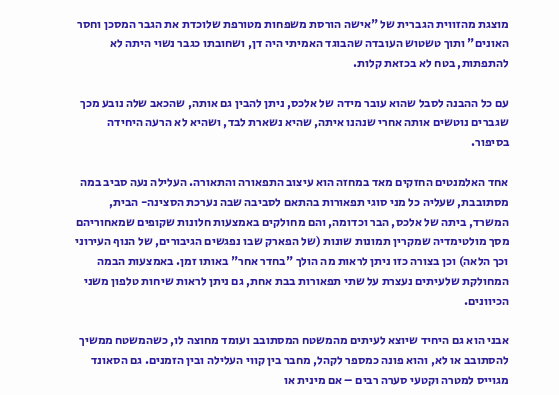מוצגת מהזווית הגברית של "אישה הורסת משפחות מטורפת שלוכדת את הגבר המסכן וחסר האונים" ותוך טשטוש העובדה שהבוגד האמיתי היה דן, ושחובתו כגבר נשוי היתה לא להתפתות, בטח לא בכזאת קלות.

עם כל ההבנה לסבל שהוא עובר מידה של אלכס, ניתן להבין גם אותה, שהכאב שלה נובע מכך שגברים נוטשים אותה אחרי שנהנו איתה, שהיא נשארת לבד, ושהיא לא הרעה היחידה בסיפור.

אחד האלמנטים החזקים מאד במחזה הוא עיצוב התפאורה והתאורה. העלילה נעה סביב במה מסתובבת, שעליה כל מני סוגי תפאורות בהתאם לסביבה שבה נערכת הסצינה- הבית, המשרד, ביתה של אלכס, הבר וכדומה, והם מחולקים באמצעות חלונות שקופים שמאחוריהם מסך מולטימדיה שמקרין תמונות שונות (של הפארק שבו נפגשים הגיבורים, של הנוף העירוני וכך הלאה) וכן בצורה כזו ניתן לראות מה הולך "בחדר אחר" באותו זמן. באמצעות הבמה המחולקת שלעיתים נעצרת על שתי תפאורות בבת אחת, גם ניתן לראות שיחות טלפון משני הכיוונים.

אבני הוא גם היחיד שיוצא לעיתים מהמשטח המסתובב ועומד מחוצה לו, כשהמשטח ממשיך להסתובב או לא, והוא פונה כמספר לקהל, מחבר בין קווי העלילה ובין הזמנים. גם הסאונד מגוייס למטרה וקטעי סערה רבים – אם מינית או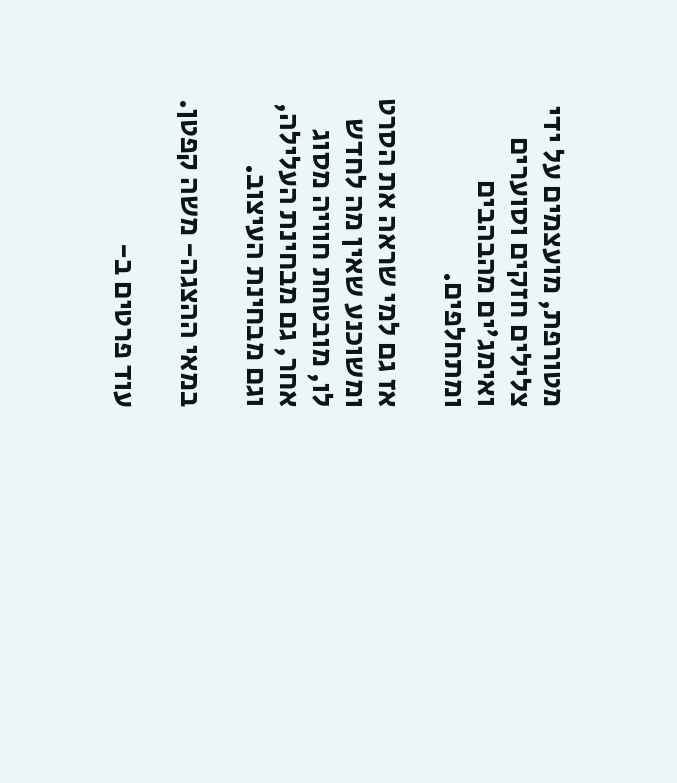מטורפת, מועצמים על ידי צלילים חזקים וסוערים ואימג'ים מהבהבים ומתחלפים.

אז גם למי שראה את הסרט ומשוכנע שאין מה לחדש לו, מובטחת חוויה מסוג אחר, גם מבחינת העלילה, וגם מבחינת העיצוב.

במאי ההצגה- משה קפטן.

עוד פרטים ב-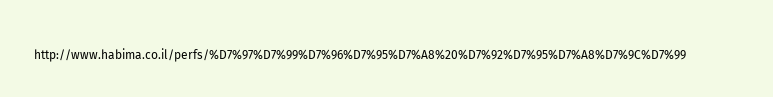http://www.habima.co.il/perfs/%D7%97%D7%99%D7%96%D7%95%D7%A8%20%D7%92%D7%95%D7%A8%D7%9C%D7%99